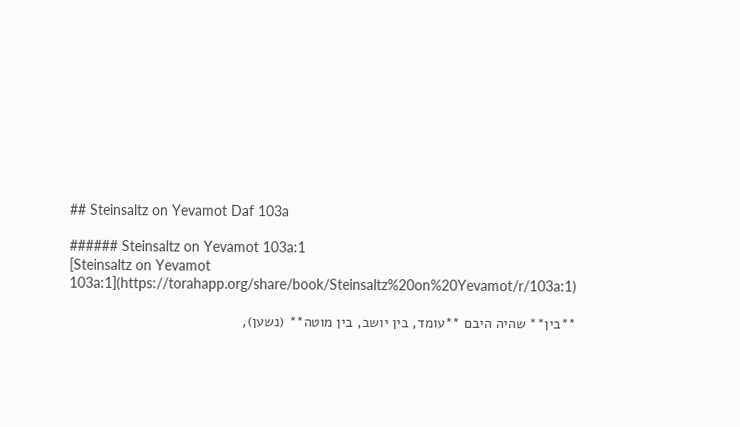## Steinsaltz on Yevamot Daf 103a

###### Steinsaltz on Yevamot 103a:1
[Steinsaltz on Yevamot 103a:1](https://torahapp.org/share/book/Steinsaltz%20on%20Yevamot/r/103a:1)

**בין** שהיה היבם **עומד, בין יושב, בין מוטה** (נשען),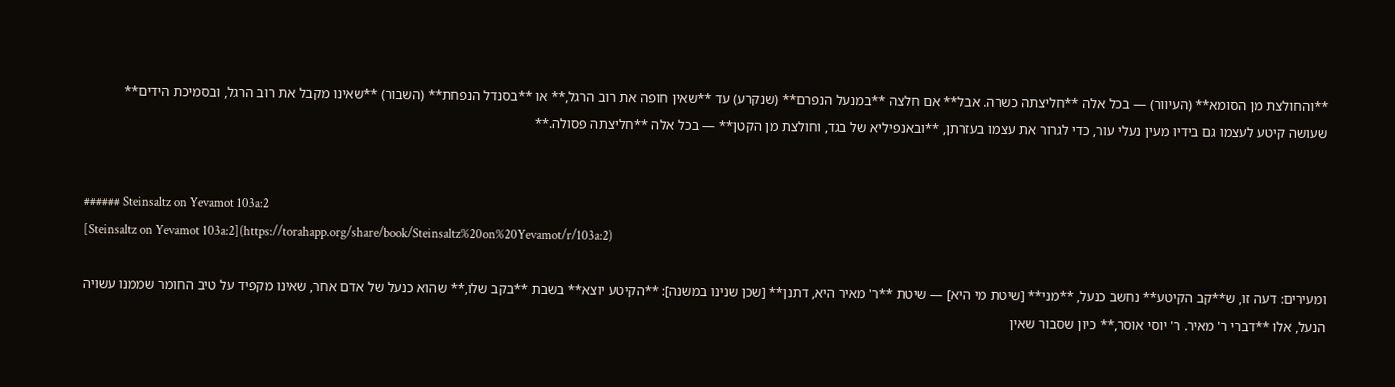**והחולצת מן הסומא** (העיוור) — בכל אלה **חליצתה כשרה. אבל** אם חלצה **במנעל הנפרם** (שנקרע) עד **שאין חופה את רוב הרגל,** או **בסנדל הנפחת** (השבור) **שאינו מקבל את רוב הרגל, ובסמיכת הידים** שעושה קיטע לעצמו גם בידיו מעין נעלי עור, כדי לגרור את עצמו בעזרתן, **ובאנפיליא של בגד, וחולצת מן הקטן** — בכל אלה **חליצתה פסולה.**


###### Steinsaltz on Yevamot 103a:2
[Steinsaltz on Yevamot 103a:2](https://torahapp.org/share/book/Steinsaltz%20on%20Yevamot/r/103a:2)

ומעירים: דעה זו, ש**קב הקיטע** נחשב כנעל, **מני** [שיטת מי היא] — שיטת **ר' מאיר היא, דתנן** [שכן שנינו במשנה]: **הקיטע יוצא** בשבת **בקב שלו,** שהוא כנעל של אדם אחר, שאינו מקפיד על טיב החומר שממנו עשויה הנעל, אלו **דברי ר' מאיר. ר' יוסי אוסר,** כיון שסבור שאין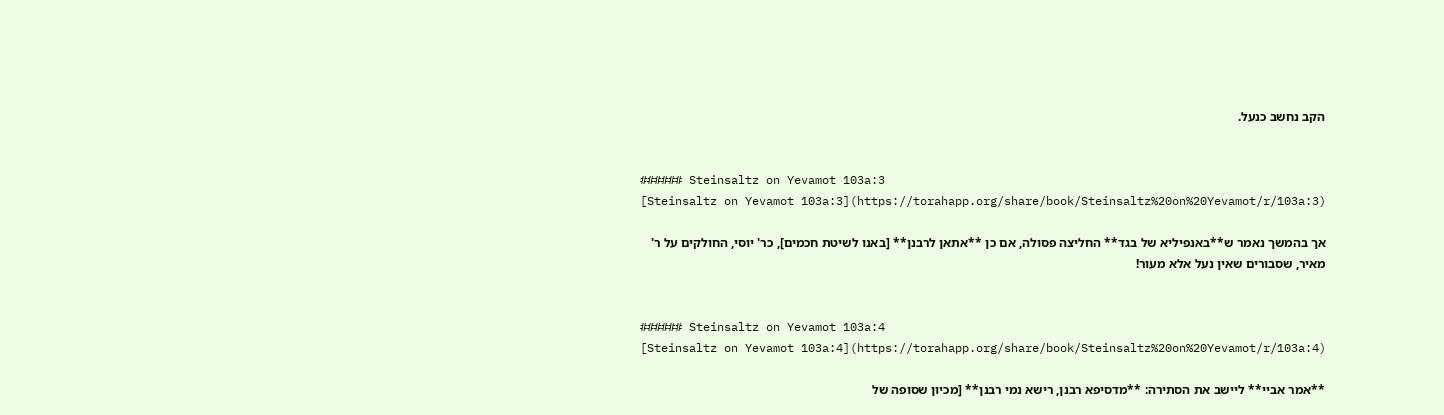הקב נחשב כנעל.


###### Steinsaltz on Yevamot 103a:3
[Steinsaltz on Yevamot 103a:3](https://torahapp.org/share/book/Steinsaltz%20on%20Yevamot/r/103a:3)

אך בהמשך נאמר ש**באנפיליא של בגד** החליצה פסולה, אם כן **אתאן לרבנן** [באנו לשיטת חכמים], כר' יוסי, החולקים על ר' מאיר, שסבורים שאין נעל אלא מעור!


###### Steinsaltz on Yevamot 103a:4
[Steinsaltz on Yevamot 103a:4](https://torahapp.org/share/book/Steinsaltz%20on%20Yevamot/r/103a:4)

**אמר אביי** ליישב את הסתירה: **מדסיפא רבנן, רישא נמי רבנן** [מכיון שסופה של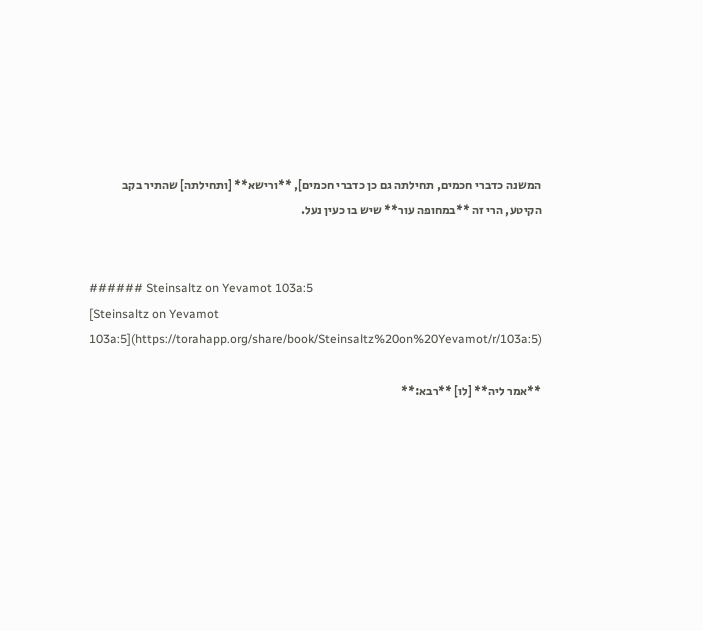המשנה כדברי חכמים, תחילתה גם כן כדברי חכמים], **ורישא** [ותחילתה] שהתיר בקב הקיטע, הרי זה **במחופה עור** שיש בו כעין נעל.


###### Steinsaltz on Yevamot 103a:5
[Steinsaltz on Yevamot 103a:5](https://torahapp.org/share/book/Steinsaltz%20on%20Yevamot/r/103a:5)

**אמר ליה** [לו] **רבא:**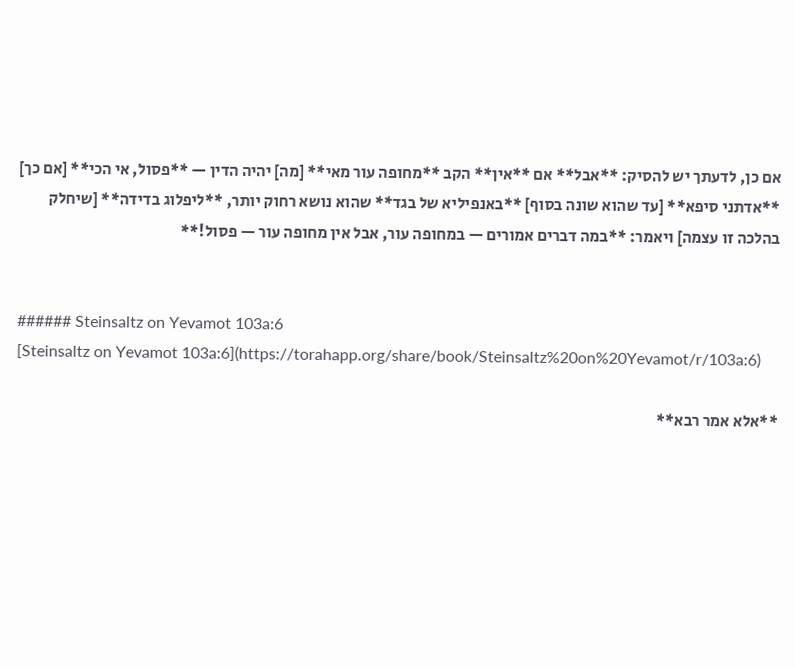אם כן, לדעתך יש להסיק: **אבל** אם **אין** הקב **מחופה עור מאי** [מה] יהיה הדין — **פסול, אי הכי** [אם כך] **אדתני סיפא** [עד שהוא שונה בסוף] **באנפיליא של בגד** שהוא נושא רחוק יותר, **ליפלוג בדידה** [שיחלק בהלכה זו עצמה] ויאמר: **במה דברים אמורים — במחופה עור, אבל אין מחופה עור — פסול!**


###### Steinsaltz on Yevamot 103a:6
[Steinsaltz on Yevamot 103a:6](https://torahapp.org/share/book/Steinsaltz%20on%20Yevamot/r/103a:6)

**אלא אמר רבא**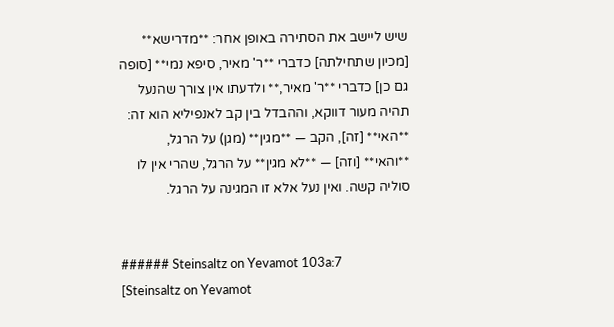שיש ליישב את הסתירה באופן אחר: **מדרישא** [מכיון שתחילתה] כדברי **ר' מאיר, סיפא נמי** [סופה גם כן] כדברי **ר' מאיר,** ולדעתו אין צורך שהנעל תהיה מעור דווקא, וההבדל בין קב לאנפיליא הוא זה: **האי** [זה], הקב — **מגין** (מגן) על הרגל, **והאי** [וזה] — **לא מגין** על הרגל, שהרי אין לו סוליה קשה. ואין נעל אלא זו המגינה על הרגל.


###### Steinsaltz on Yevamot 103a:7
[Steinsaltz on Yevamot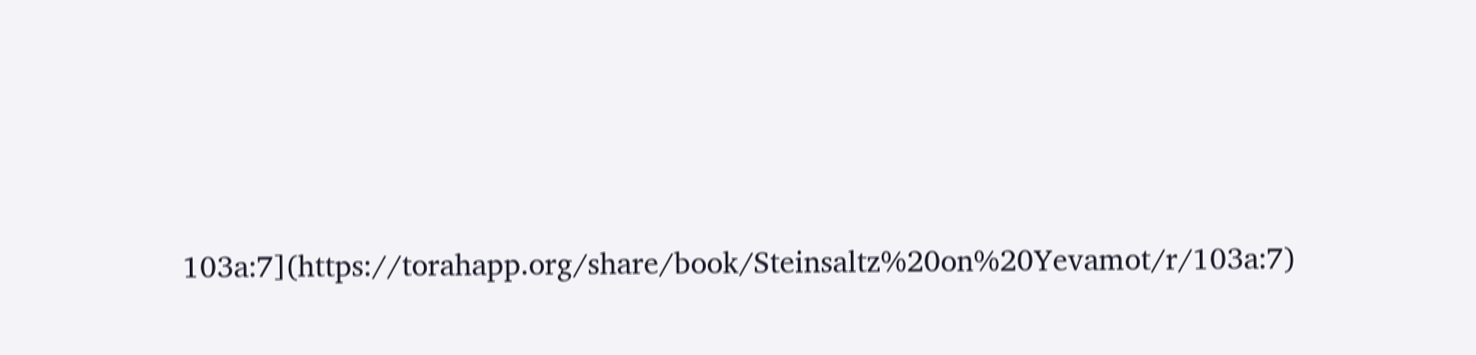103a:7](https://torahapp.org/share/book/Steinsaltz%20on%20Yevamot/r/103a:7)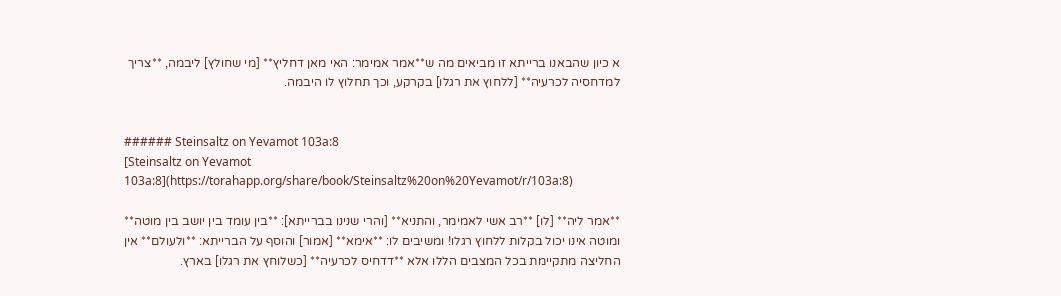א כיון שהבאנו ברייתא זו מביאים מה ש**אמר אמימר: האי מאן דחליץ** [מי שחולץ] ליבמה, **צריך למדחסיה לכרעיה** [ללחוץ את רגלו] בקרקע, וכך תחלוץ לו היבמה.


###### Steinsaltz on Yevamot 103a:8
[Steinsaltz on Yevamot 103a:8](https://torahapp.org/share/book/Steinsaltz%20on%20Yevamot/r/103a:8)

**אמר ליה** [לו] **רב אשי לאמימר, והתניא** [והרי שנינו בברייתא]: **בין עומד בין יושב בין מוטה** ומוטה אינו יכול בקלות ללחוץ רגלו! ומשיבים לו: **אימא** [אמור] והוסף על הברייתא: **ולעולם** אין החליצה מתקיימת בכל המצבים הללו אלא **דדחיס לכרעיה** [כשלוחץ את רגלו] בארץ.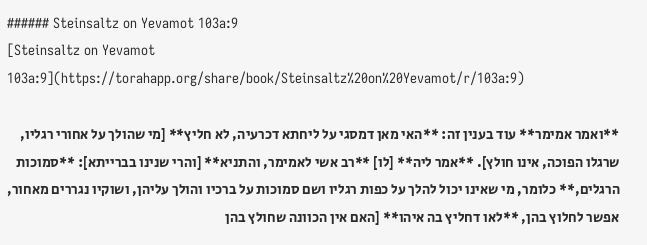###### Steinsaltz on Yevamot 103a:9
[Steinsaltz on Yevamot 103a:9](https://torahapp.org/share/book/Steinsaltz%20on%20Yevamot/r/103a:9)

**ואמר אמימר** עוד בענין זה: **האי מאן דמסגי על ליחתא דכרעיה, לא חליץ** [מי שהולך על אחורי רגליו, שרגלו הפוכה, אינו חולץ]. **אמר ליה** [לו] **רב אשי לאמימר, והתניא** [והרי שנינו בברייתא]: **סמוכות הרגלים,** כלומר, מי שאינו יכול להלך על כפות רגליו ושם סמוכות על ברכיו והולך עליהן, ושוקיו נגררים מאחור, אפשר לחלוץ בהן, **לאו דחליץ בה איהו** [האם אין הכוונה שחולץ בהן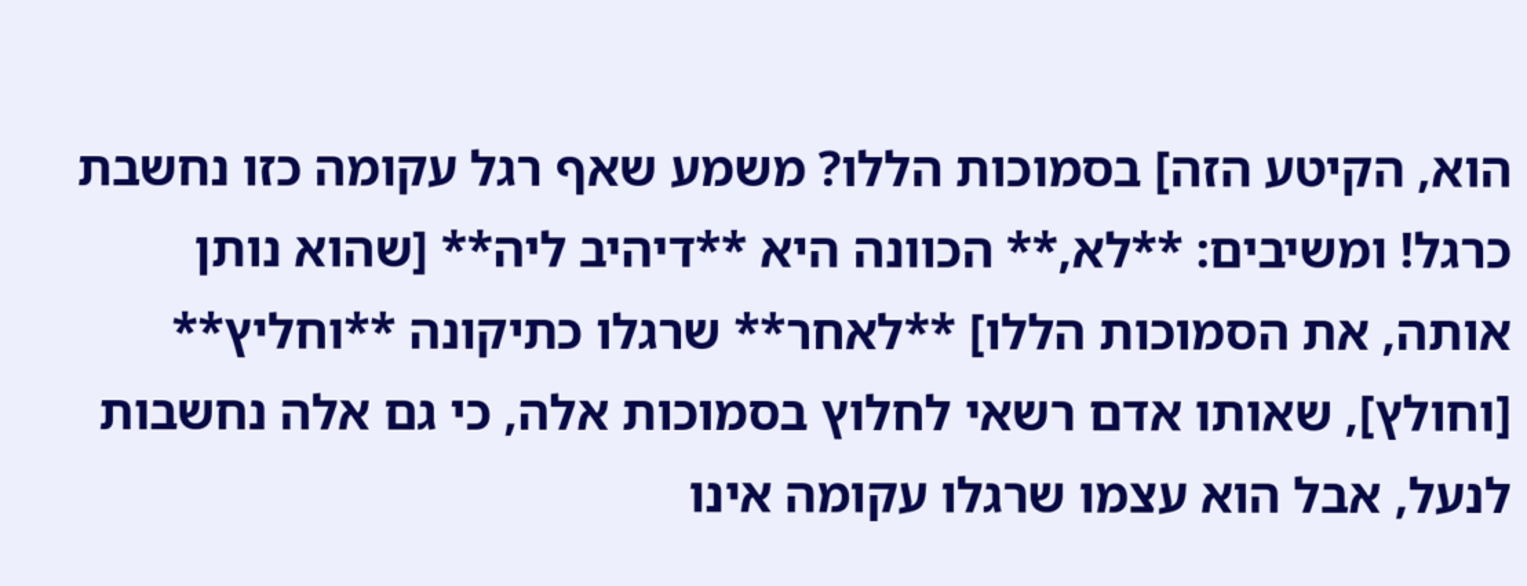הוא, הקיטע הזה] בסמוכות הללו? משמע שאף רגל עקומה כזו נחשבת כרגל! ומשיבים: **לא,** הכוונה היא **דיהיב ליה** [שהוא נותן אותה, את הסמוכות הללו] **לאחר** שרגלו כתיקונה **וחליץ** [וחולץ], שאותו אדם רשאי לחלוץ בסמוכות אלה, כי גם אלה נחשבות לנעל, אבל הוא עצמו שרגלו עקומה אינו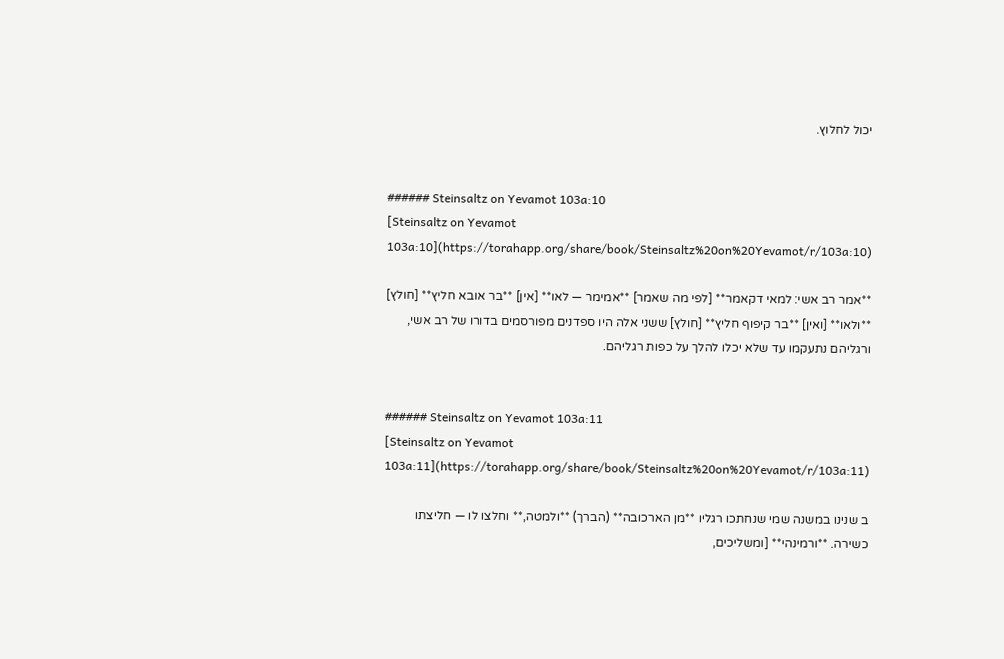יכול לחלוץ.


###### Steinsaltz on Yevamot 103a:10
[Steinsaltz on Yevamot 103a:10](https://torahapp.org/share/book/Steinsaltz%20on%20Yevamot/r/103a:10)

**אמר רב אשי: למאי דקאמר** [לפי מה שאמר] **אמימר — לאו** [אין] **בר אובא חליץ** [חולץ] **ולאו** [ואין] **בר קיפוף חליץ** [חולץ] ששני אלה היו ספדנים מפורסמים בדורו של רב אשי, ורגליהם נתעקמו עד שלא יכלו להלך על כפות רגליהם.


###### Steinsaltz on Yevamot 103a:11
[Steinsaltz on Yevamot 103a:11](https://torahapp.org/share/book/Steinsaltz%20on%20Yevamot/r/103a:11)

ב שנינו במשנה שמי שנחתכו רגליו **מן הארכובה** (הברך) **ולמטה,** וחלצו לו — חליצתו כשירה. **ורמינהי** [ומשליכים,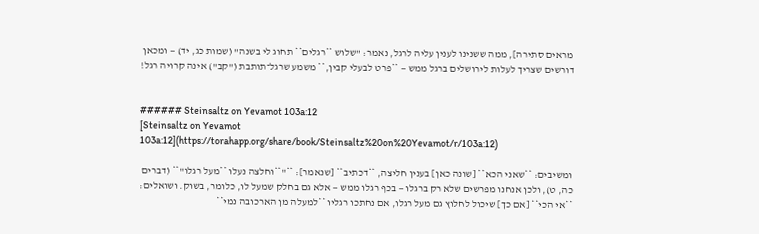מראים סתירה], ממה ששנינו לענין עליה לרגל, נאמר: "שלוש **רגלים** תחוג לי בשנה" (שמות כג, יד) — ומכאן דורשים שצריך לעלות לירושלים ברגל ממש — **פרט לבעלי קבין,** משמע שרגל־תותבת ("קב") אינה קרויה רגל!


###### Steinsaltz on Yevamot 103a:12
[Steinsaltz on Yevamot 103a:12](https://torahapp.org/share/book/Steinsaltz%20on%20Yevamot/r/103a:12)

ומשיבים: **שאני הכא** [שונה כאן] בענין חליצה, **דכתיב** [שנאמר]: **"**וחלצה נעלו **מעל רגלו"** (דברים כה, ט), ולכן אנחנו מפרשים שלא רק ברגלו — בכף רגלו ממש — אלא גם בחלק שמעל לו, כלומר, בשוק. ושואלים: **אי הכי** [אם כך] שיכול לחלוץ גם מעל רגלו, אם נחתכו רגליו **למעלה מן הארכובה נמי**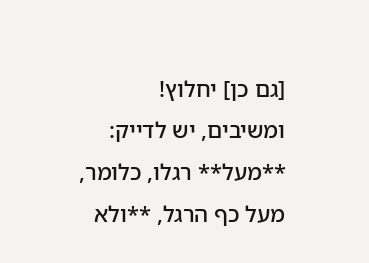[גם כן] יחלוץ! ומשיבים, יש לדייק: **מעל** רגלו, כלומר, מעל כף הרגל, **ולא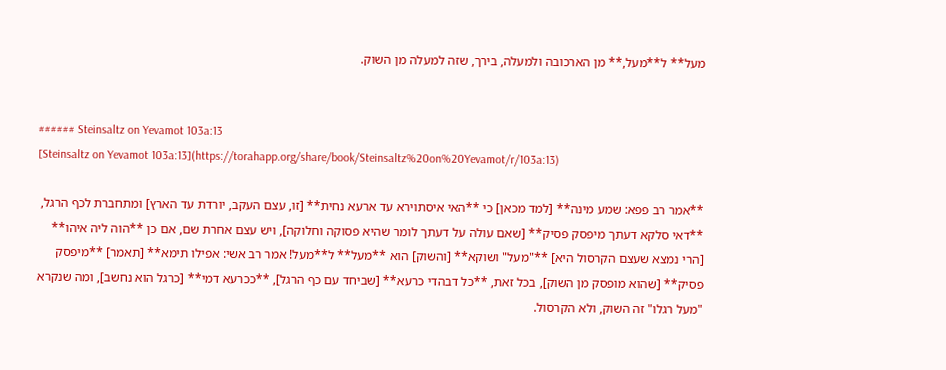מעל** ל**מעל,** מן הארכובה ולמעלה, בירך, שזה למעלה מן השוק.


###### Steinsaltz on Yevamot 103a:13
[Steinsaltz on Yevamot 103a:13](https://torahapp.org/share/book/Steinsaltz%20on%20Yevamot/r/103a:13)

**אמר רב פפא: שמע מינה** [למד מכאן] כי **האי איסתוירא עד ארעא נחית** [זו, עצם העקב, יורדת עד הארץ] ומתחברת לכף הרגל, **דאי סלקא דעתך מיפסק פסיק** [שאם עולה על דעתך לומר שהיא פסוקה וחלוקה], ויש עצם אחרת שם, אם כן **הוה ליה איהו** [הרי נמצא שעצם הקרסול היא] **"מעל" ושוקא** [והשוק] הוא **מעל** ל**מעל! אמר רב אשי: אפילו תימא** [תאמר] **מיפסק פסיק** [שהוא מופסק מן השוק], בכל זאת, **כל דבהדי כרעא** [שביחד עם כף הרגל], **ככרעא דמי** [כרגל הוא נחשב], ומה שנקרא "מעל רגלו" זה השוק, ולא הקרסול.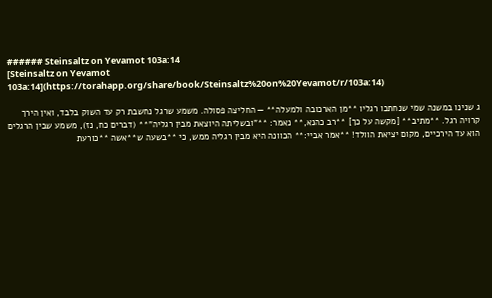###### Steinsaltz on Yevamot 103a:14
[Steinsaltz on Yevamot 103a:14](https://torahapp.org/share/book/Steinsaltz%20on%20Yevamot/r/103a:14)

ג שנינו במשנה שמי שנחתכו רגליו **מן הארכובה ולמעלה** — החליצה פסולה. משמע שרגל נחשבת רק עד השוק בלבד, ואין הירך קרויה רגל. **מתיב** [מקשה על כך] **רב כהנא,** נאמר: **"ובשליתה היוצאת מבין רגליה"** (דברים כח, נז), משמע שבין הרגלים הוא עד הירכיים, מקום יציאת הוולד! **אמר אביי:** הכוונה היא מבין רגליה ממש, כי **בשעה ש**אשה **כורעת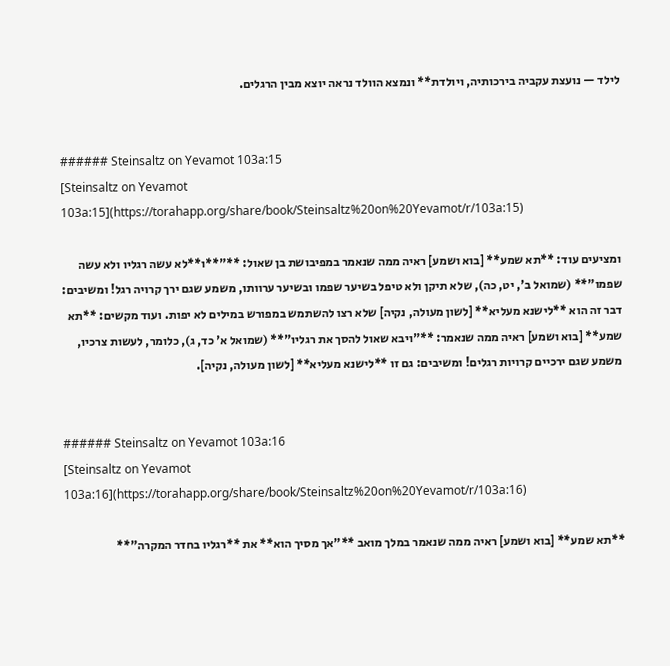לילד — נועצת עקביה בירכותיה, ויולדת** ונמצא הוולד נראה יוצא מבין הרגלים.


###### Steinsaltz on Yevamot 103a:15
[Steinsaltz on Yevamot 103a:15](https://torahapp.org/share/book/Steinsaltz%20on%20Yevamot/r/103a:15)

ומציעים עוד: **תא שמע** [בוא ושמע] ראיה ממה שנאמר במפיבושת בן שאול: **"**ו**לא עשה רגליו ולא עשה שפמו"** (שמואל ב', יט, כה), שלא תיקן ולא טיפל בשיער שפמו ובשיער ערוותו, משמע שגם ירך קרויה רגל! ומשיבים: דבר זה הוא **לישנא מעליא** [לשון מעולה, נקיה] שלא רצו להשתמש במפורש במילים לא יפות. ועוד מקשים: **תא שמע** [בוא ושמע] ראיה ממה שנאמר: **"ויבא שאול להסך את רגליו"** (שמואל א' כד, ג), כלומר, לעשות צרכיו, משמע שגם ירכיים קרויות רגלים! ומשיבים: גם זו **לישנא מעליא** [לשון מעולה, נקיה].


###### Steinsaltz on Yevamot 103a:16
[Steinsaltz on Yevamot 103a:16](https://torahapp.org/share/book/Steinsaltz%20on%20Yevamot/r/103a:16)

**תא שמע** [בוא ושמע] ראיה ממה שנאמר במלך מואב **"אך מסיך הוא** את **רגליו בחדר המקרה"**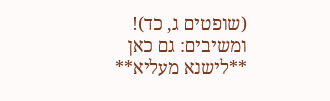(שופטים ג, כד)! ומשיבים: גם כאן **לישנא מעליא**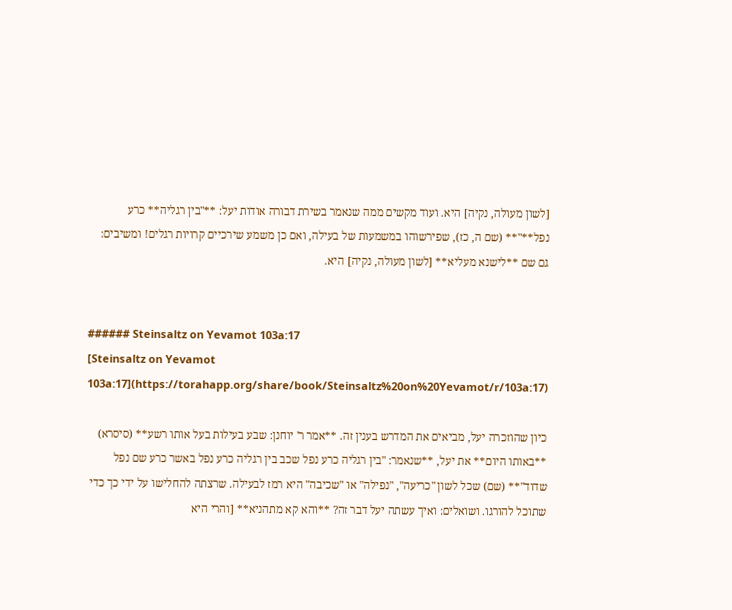[לשון מעולה, נקיה] היא. ועוד מקשים ממה שנאמר בשירת דבורה אודות יעל: **"בין רגליה** כרע נפל**"** (שם ה, כז), שפירשוהו במשמעות של בעילה, ואם כן משמע שירכיים קרויות רגלים! ומשיבים: גם שם **לישנא מעליא** [לשון מעולה, נקיה] היא.


###### Steinsaltz on Yevamot 103a:17
[Steinsaltz on Yevamot 103a:17](https://torahapp.org/share/book/Steinsaltz%20on%20Yevamot/r/103a:17)

כיון שהוזכרה יעל, מביאים את המדרש בענין זה. **אמר ר' יוחנן: שבע בעילות בעל אותו רשע** (סיסרא) **באותו היום** את יעל, **שנאמר: "בין רגליה כרע נפל שכב בין רגליה כרע נפל באשר כרע שם נפל שדוד"** (שם) שכל לשון "כריעה", "נפילה" או "שכיבה" היא רמז לבעילה. שרצתה להחלישו על ידי כך כדי שתוכל להורגו. ושואלים: ואיך עשתה יעל דבר זה? **והא קא מתהניא** [והרי היא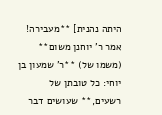היתה נהנית] **מעבירה! אמר ר' יוחנן משום** (משמו של) **ר' שמעון בן יוחי: כל טובתן של רשעים,** שעושים דבר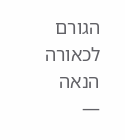הגורם לכאורה הנאה —